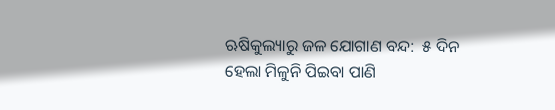ଋଷିକୁଲ୍ୟାରୁ ଜଳ ଯୋଗାଣ ବନ୍ଦ:  ୫ ଦିନ ହେଲା ମିଳୁନି ପିଇବା ପାଣି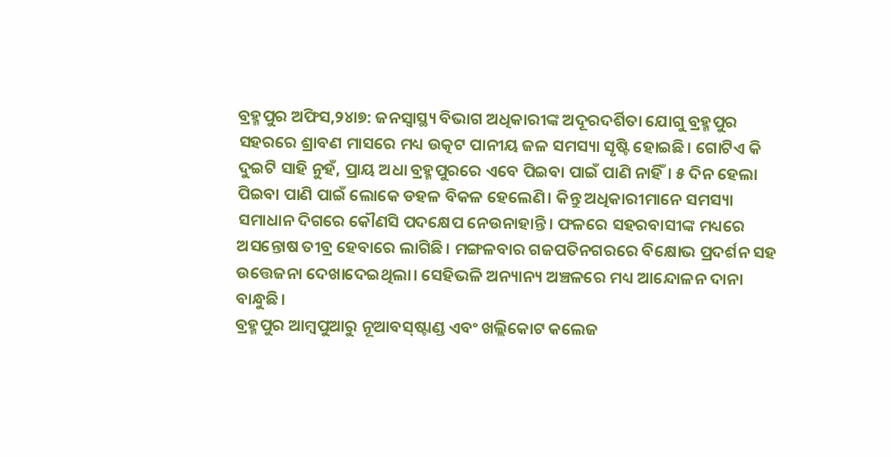ବ୍ରହ୍ମପୁର ଅଫିସ,୨୪ା୭: ଜନସ୍ବାସ୍ଥ୍ୟ ବିଭାଗ ଅଧିକାରୀଙ୍କ ଅଦୂରଦର୍ଶିତା ଯୋଗୁ ବ୍ରହ୍ମପୁର ସହରରେ ଶ୍ରାବଣ ମାସରେ ମଧ୍ୟ ଉତ୍କଟ ପାନୀୟ ଜଳ ସମସ୍ୟା ସୃଷ୍ଟି ହୋଇଛି। ଗୋଟିଏ କି ଦୁଇଟି ସାହି ନୁହଁ, ପ୍ରାୟ ଅଧା ବ୍ରହ୍ମପୁରରେ ଏବେ ପିଇବା ପାଇଁ ପାଣି ନାହିଁ। ୫ ଦିନ ହେଲା ପିଇବା ପାଣି ପାଇଁ ଲୋକେ ଡହଳ ବିକଳ ହେଲେଣି। କିନ୍ତୁ ଅଧିକାରୀମାନେ ସମସ୍ୟା ସମାଧାନ ଦିଗରେ କୌଣସି ପଦକ୍ଷେପ ନେଉନାହାନ୍ତି। ଫଳରେ ସହରବାସୀଙ୍କ ମଧ୍ୟରେ ଅସନ୍ତୋଷ ତୀବ୍ର ହେବାରେ ଲାଗିଛି। ମଙ୍ଗଳବାର ଗଜପତିନଗରରେ ବିକ୍ଷୋଭ ପ୍ରଦର୍ଶନ ସହ ଉତ୍ତେଜନା ଦେଖାଦେଇଥିଲା। ସେହିଭଳି ଅନ୍ୟାନ୍ୟ ଅଞ୍ଚଳରେ ମଧ୍ୟ ଆନ୍ଦୋଳନ ଦାନା ବାନ୍ଧୁଛି।
ବ୍ରହ୍ମପୁର ଆମ୍ବପୁଆରୁ ନୂଆବସ୍‌ଷ୍ଟାଣ୍ଡ ଏବଂ ଖଲ୍ଲିକୋଟ କଲେଜ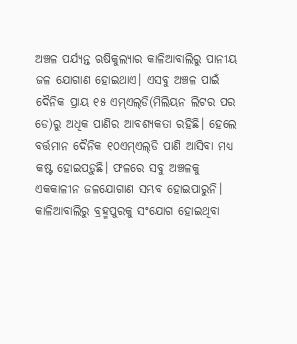ଅଞ୍ଚଳ ପର୍ଯ୍ୟନ୍ତ ଋଷିକୁଲ୍ୟାର କାଳିଆବାଲିରୁ ପାନୀୟ ଜଳ ଯୋଗାଣ ହୋଇଥାଏ। ଏସବୁ ଅଞ୍ଚଳ ପାଇଁ ଦୈନିକ ପ୍ରାୟ ୧୫ ଏମ୍‌ଏଲ୍‌ଡି(ମିଲିୟନ ଲିଟର ପର ଡେ)ରୁ ଅଧିକ ପାଣିର ଆବଶ୍ୟକତା ରହିଛି। ହେଲେ ବର୍ତ୍ତମାନ ଦୈନିକ ୧୦ଏମ୍‌ଏଲ୍‌ଡି ପାଣି ଆସିବା ମଧ୍ୟ କଷ୍ଟ ହୋଇପଡ଼ୁଛି। ଫଳରେ ସବୁ ଅଞ୍ଚଳକୁ ଏକକାଳୀନ ଜଳଯୋଗାଣ ସମ୍ଭବ ହୋଇପାରୁନି। କାଳିଆବାଲିରୁ ବ୍ରହ୍ମପୁରକୁ ସଂଯୋଗ ହୋଇଥିବା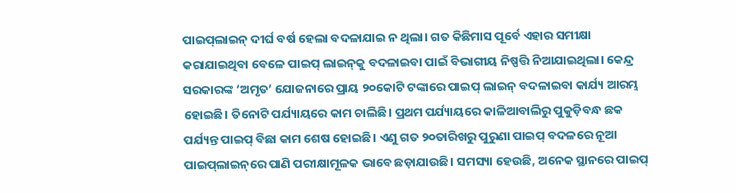ପାଇପ୍‌ଲାଇନ୍‌ ଦୀର୍ଘ ବର୍ଷ ହେଲା ବଦଳାଯାଇ ନ ଥିଲା। ଗତ କିଛିମାସ ପୂର୍ବେ ଏହାର ସମୀକ୍ଷା କରାଯାଇଥିବା ବେଳେ ପାଇପ୍‌ ଲାଇନ୍‌କୁ ବଦଳାଇବା ପାଇଁ ବିଭାଗୀୟ ନିଷ୍ପତ୍ତି ନିଆଯାଇଥିଲା। କେନ୍ଦ୍ର ସରକାରଙ୍କ ‘ଅମୃତ’ ଯୋଜନାରେ ପ୍ରାୟ ୨୦କୋଟି ଟଙ୍କାରେ ପାଇପ୍‌ ଲାଇନ୍‌ ବଦଳାଇବା କାର୍ଯ୍ୟ ଆରମ୍ଭ ହୋଇଛି। ତିନୋଟି ପର୍ଯ୍ୟାୟରେ କାମ ଚାଲିଛି। ପ୍ରଥମ ପର୍ଯ୍ୟାୟରେ କାଳିଆବାଲିରୁ ପୁକୁଡ଼ିବନ୍ଧ ଛକ ପର୍ଯ୍ୟନ୍ତ ପାଇପ୍‌ ବିଛା କାମ ଶେଷ ହୋଇଛି। ଏଣୁ ଗତ ୨୦ତାରିଖରୁ ପୁରୁଣା ପାଇପ୍‌ ବଦଳରେ ନୂଆ ପାଇପ୍‌ଲାଇନ୍‌ରେ ପାଣି ପରୀକ୍ଷାମୂଳକ ଭାବେ ଛଡ଼ାଯାଉଛି। ସମସ୍ୟା ହେଉଛି, ଅନେକ ସ୍ଥାନରେ ପାଇପ୍‌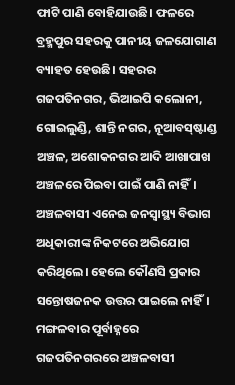ଫାଟି ପାଣି ବୋହିଯାଉଛି। ଫଳରେ ବ୍ରହ୍ମପୁର ସହରକୁ ପାନୀୟ ଜଳଯୋଗାଣ ବ୍ୟାହତ ହେଉଛି। ସହରର ଗଜପତିନଗର, ଭିଆଇପି କଲୋନୀ, ଗୋଇଲୁଣ୍ଡି, ଶାନ୍ତି ନଗର, ନୂଆବସ୍‌ଷ୍ଟାଣ୍ଡ ଅଞ୍ଚଳ, ଅଶୋକନଗର ଆଦି ଆଖାପାଖ ଅଞ୍ଚଳରେ ପିଇବା ପାଇଁ ପାଣି ନାହିଁ। ଅଞ୍ଚଳବାସୀ ଏନେଇ ଜନସ୍ବାସ୍ଥ୍ୟ ବିଭାଗ ଅଧିକାରୀଙ୍କ ନିକଟରେ ଅଭିଯୋଗ କରିଥିଲେ। ହେଲେ କୌଣସି ପ୍ରକାର ସନ୍ତୋଷଜନକ ଉତ୍ତର ପାଇଲେ ନାହିଁ। ମଙ୍ଗଳବାର ପୂର୍ବାହ୍ନରେ ଗଜପତିନଗରରେ ଅଞ୍ଚଳବାସୀ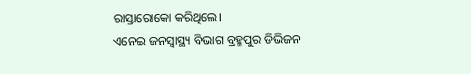ରାସ୍ତାରୋକୋ କରିଥିଲେ।
ଏନେଇ ଜନସ୍ବାସ୍ଥ୍ୟ ବିଭାଗ ବ୍ରହ୍ମପୁର ଡିଭିଜନ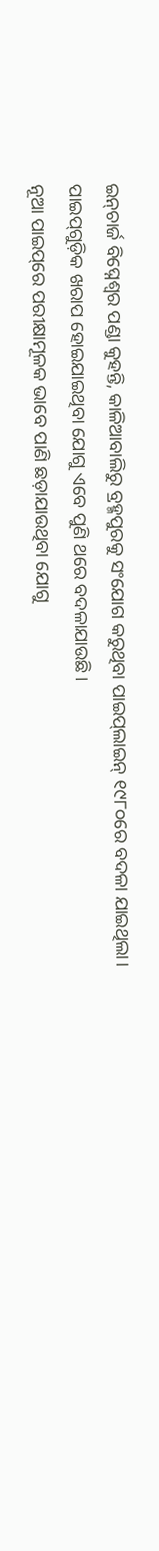ଇନ୍‌ଚାର୍ଜ ବିଘ୍ନେଶ୍ୱର ପଣ୍ଡା କୁହନ୍ତି, କାଳିଆବାଲିରୁ ବ୍ରହ୍ମପୁରକୁ ସଂଯୋଗ କରୁଥିବା ପାଇପ୍‌ଲାଇନ୍‌ ୧୯୮୦ରେ ବଦଳା ଯାଇଥିଲା।
ପାଇପ୍‌ଗୁଡ଼ିକ ଖରାପ ହୋଇଯାଇଥିବା ଯୋଗୁ ଏବେ ପୁଣି ଥରେ ବଦଳାଯାଉଛି।
ନୂଆ ପାଇପ୍‌ରେ ପରୀକ୍ଷାମୂଳକ ଭାବେ ପାଣି ଛଡ଼ାଯାଉଥିବା ଯୋଗୁ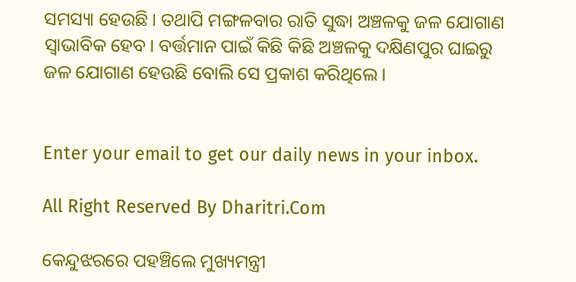ସମସ୍ୟା ହେଉଛି। ତଥାପି ମଙ୍ଗଳବାର ରାତି ସୁଦ୍ଧା ଅଞ୍ଚଳକୁ ଜଳ ଯୋଗାଣ ସ୍ବାଭାବିକ ହେବ। ବର୍ତ୍ତମାନ ପାଇଁ କିଛି କିଛି ଅଞ୍ଚଳକୁ ଦକ୍ଷିଣପୁର ଘାଇରୁ ଜଳ ଯୋଗାଣ ହେଉଛି ବୋଲି ସେ ପ୍ରକାଶ କରିଥିଲେ।


Enter your email to get our daily news in your inbox.

All Right Reserved By Dharitri.Com

କେନ୍ଦୁଝରରେ ପହଞ୍ଚିଲେ ମୁଖ୍ୟମନ୍ତ୍ରୀ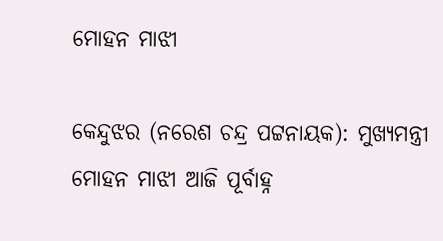ମୋହନ ମାଝୀ

କେନ୍ଦୁଝର (ନରେଶ ଚନ୍ଦ୍ର ପଟ୍ଟନାୟକ): ମୁଖ୍ୟମନ୍ତ୍ରୀ ମୋହନ ମାଝୀ ଆଜି ପୂର୍ବାହ୍ନ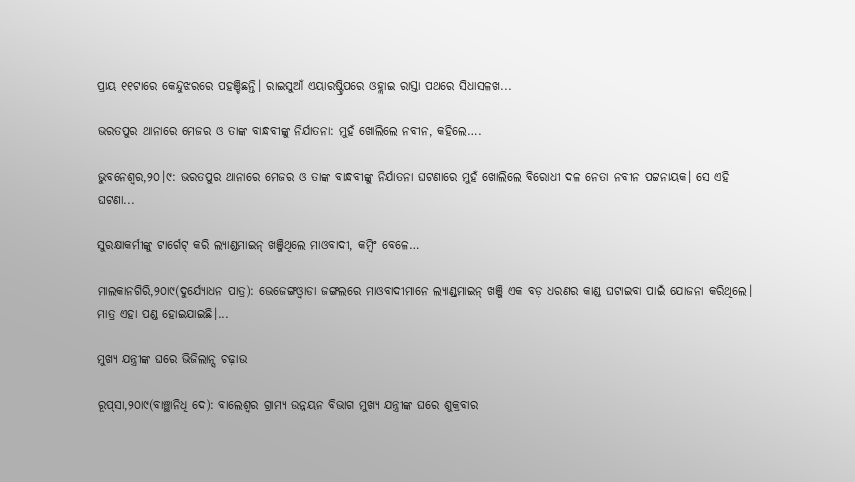ପ୍ରାୟ ୧୧ଟାରେ କେନ୍ଦୁଝରରେ ପହଞ୍ଚିଛନ୍ତି। ରାଇସୁଆଁ ଏୟାରଷ୍ଟ୍ରିପରେ ଓହ୍ଲାଇ ରାସ୍ତା ପଥରେ ସିଧାସଳଖ...

ଭରତପୁର ଥାନାରେ ମେଜର ଓ ତାଙ୍କ ବାନ୍ଧବୀଙ୍କୁ ନିର୍ଯାତନା: ମୁହଁ ଖୋଲିଲେ ନବୀନ, କହିଲେ….

ଭୁବନେଶ୍ୱର,୨୦।୯: ଭରତପୁର ଥାନାରେ ମେଜର ଓ ତାଙ୍କ ବାନ୍ଧବୀଙ୍କୁ ନିର୍ଯାତନା ଘଟଣାରେ ମୁହଁ ଖୋଲିଲେ ବିରୋଧୀ ଦଳ ନେତା ନବୀନ ପଟ୍ଟନାୟକ। ସେ ଏହି ଘଟଣା...

ସୁରକ୍ଷାକର୍ମୀଙ୍କୁ ଟାର୍ଗେଟ୍‌ କରି ଲ୍ୟାଣ୍ଡମାଇନ୍‌ ଖଞ୍ଜିଥିଲେ ମାଓବାଦୀ, କମ୍ବିଂ ବେଳେ…

ମାଲକାନଗିରି,୨୦ା୯(ଦୁର୍ଯ୍ୟୋଧନ ପାତ୍ର): ଭେଜେଙ୍ଗଓ୍ବାଡା ଜଙ୍ଗଲରେ ମାଓବାଦୀମାନେ ଲ୍ୟାଣ୍ଡ୍‌ମାଇନ୍‌ ଖଞ୍ଜି ଏକ ବଡ଼ ଧରଣର କାଣ୍ଡ ଘଟାଇବା ପାଇଁ ଯୋଜନା କରିଥିଲେ। ମାତ୍ର ଏହା ପଣ୍ଡ ହୋଇଯାଇଛି।...

ମୁଖ୍ୟ ଯନ୍ତ୍ରୀଙ୍କ ଘରେ ଭିଜିଲାନ୍ସ ଚଢ଼ାଉ

ରୂପ୍‌ସା,୨୦ା୯(ବାଞ୍ଛାନିଧି ଦେ): ବାଲେଶ୍ବର ଗ୍ରାମ୍ୟ ଉନ୍ନୟନ ବିଭାଗ ମୁଖ୍ୟ ଯନ୍ତ୍ରୀଙ୍କ ଘରେ ଶୁକ୍ରବାର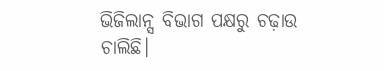ଭିଜିଲାନ୍ସ ବିଭାଗ ପକ୍ଷରୁ ଚଢ଼ାଉ ଚାଲିଛି।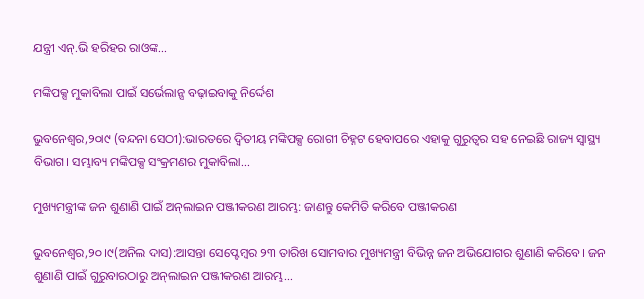ଯନ୍ତ୍ରୀ ଏନ୍‌.ଭି ହରିହର ରାଓଙ୍କ...

ମଙ୍କିପକ୍ସ ମୁକାବିଲା ପାଇଁ ସର୍ଭେଲାନ୍ସ ବଢ଼ାଇବାକୁ ନିର୍ଦ୍ଦେଶ

ଭୁବନେଶ୍ୱର,୨୦ା୯ (ବନ୍ଦନା ସେଠୀ):ଭାରତରେ ଦ୍ୱିତୀୟ ମଙ୍କିପକ୍ସ ରୋଗୀ ଚିହ୍ନଟ ହେବାପରେ ଏହାକୁ ଗୁରୁତ୍ୱର ସହ ନେଇଛି ରାଜ୍ୟ ସ୍ବାସ୍ଥ୍ୟ ବିଭାଗ। ସମ୍ଭାବ୍ୟ ମଙ୍କିପକ୍ସ ସଂକ୍ରମଣର ମୁକାବିଲା...

ମୁଖ୍ୟମନ୍ତ୍ରୀଙ୍କ ଜନ ଶୁଣାଣି ପାଇଁ ଅନ୍‌ଲାଇନ ପଞ୍ଜୀକରଣ ଆରମ୍ଭ: ଜାଣନ୍ତୁ କେମିତି କରିବେ ପଞ୍ଜୀକରଣ

ଭୁବନେଶ୍ୱର,୨୦।୯(ଅନିଲ ଦାସ):ଆସନ୍ତା ସେପ୍ଟେମ୍ବର ୨୩ ତାରିଖ ସୋମବାର ମୁଖ୍ୟମନ୍ତ୍ରୀ ବିଭିନ୍ନ ଜନ ଅଭିଯୋଗର ଶୁଣାଣି କରିବେ। ଜନ ଶୁଣାଣି ପାଇଁ ଗୁରୁବାରଠାରୁ ଅନ୍‌ଲାଇନ ପଞ୍ଜୀକରଣ ଆରମ୍ଭ...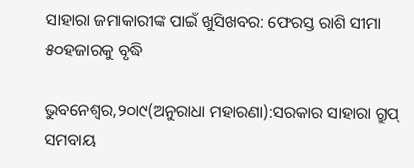ସାହାରା ଜମାକାରୀଙ୍କ ପାଇଁ ଖୁସିଖବର: ଫେରସ୍ତ ରାଶି ସୀମା ୫୦ହଜାରକୁ ବୃଦ୍ଧି

ଭୁବନେଶ୍ୱର,୨୦ା୯(ଅନୁରାଧା ମହାରଣା):ସରକାର ସାହାରା ଗ୍ରୁପ୍‌ ସମବାୟ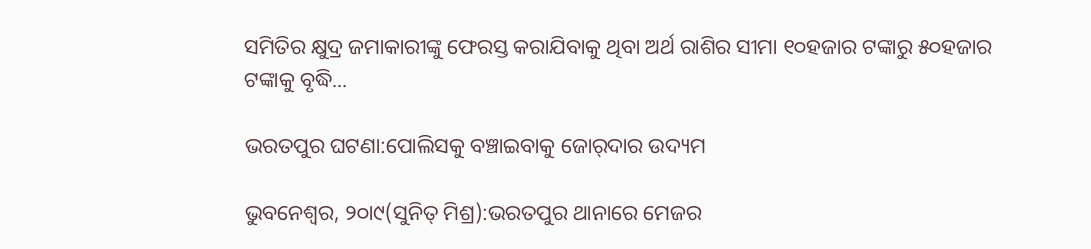ସମିତିର କ୍ଷୁଦ୍ର ଜମାକାରୀଙ୍କୁ ଫେରସ୍ତ କରାଯିବାକୁ ଥିବା ଅର୍ଥ ରାଶିର ସୀମା ୧୦ହଜାର ଟଙ୍କାରୁ ୫୦ହଜାର ଟଙ୍କାକୁ ବୃଦ୍ଧି...

ଭରତପୁର ଘଟଣା:ପୋଲିସକୁ ବଞ୍ଚାଇବାକୁ ଜୋର୍‌ଦାର ଉଦ୍ୟମ

ଭୁବନେଶ୍ୱର, ୨୦ା୯(ସୁନିତ୍‌ ମିଶ୍ର):ଭରତପୁର ଥାନାରେ ମେଜର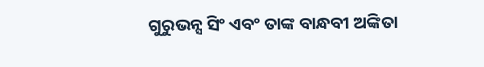ଗୁରୁଭନ୍ସ ସିଂ ଏବଂ ତାଙ୍କ ବାନ୍ଧବୀ ଅଙ୍କିତା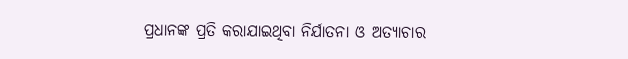ପ୍ରଧାନଙ୍କ ପ୍ରତି କରାଯାଇଥିବା ନିର୍ଯାତନା ଓ ଅତ୍ୟାଚାର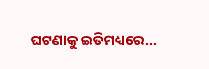ଘଟଣାକୁ ଇତିମଧ୍ୟରେ...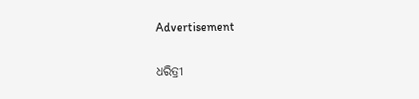Advertisement

ଧରିତ୍ରୀ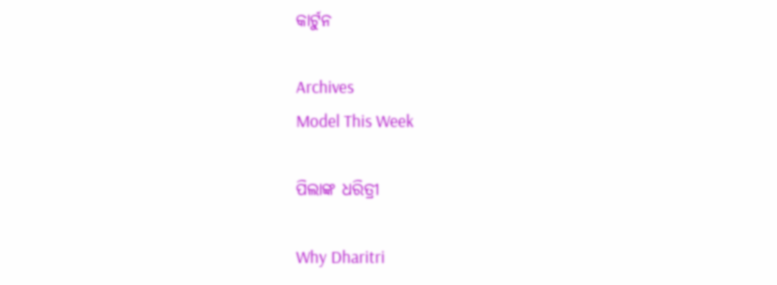କାର୍ଟୁନ

Archives
Model This Week

ପିଲାଙ୍କ ଧରିତ୍ରୀ

Why Dharitri